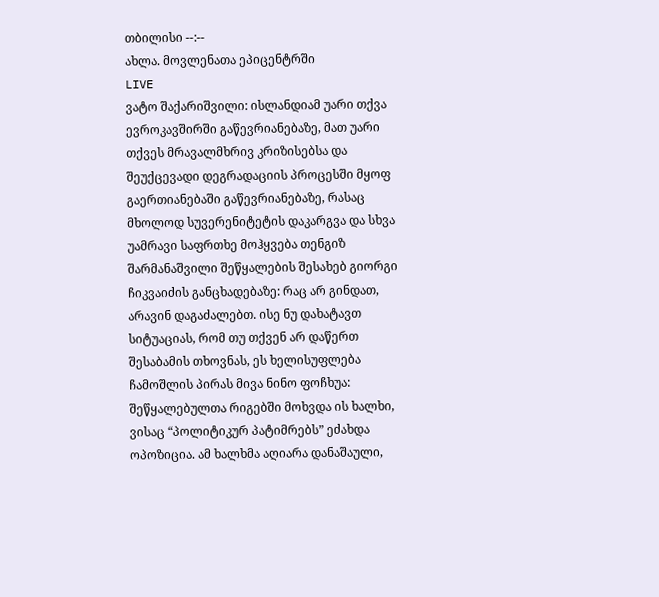თბილისი --:--
ახლა. მოვლენათა ეპიცენტრში
LIVE
ვატო შაქარიშვილი: ისლანდიამ უარი თქვა ევროკავშირში გაწევრიანებაზე, მათ უარი თქვეს მრავალმხრივ კრიზისებსა და შეუქცევადი დეგრადაციის პროცესში მყოფ გაერთიანებაში გაწევრიანებაზე, რასაც მხოლოდ სუვერენიტეტის დაკარგვა და სხვა უამრავი საფრთხე მოჰყვება თენგიზ შარმანაშვილი შეწყალების შესახებ გიორგი ჩიკვაიძის განცხადებაზე: რაც არ გინდათ, არავინ დაგაძალებთ. ისე ნუ დახატავთ სიტუაციას, რომ თუ თქვენ არ დაწერთ შესაბამის თხოვნას, ეს ხელისუფლება ჩამოშლის პირას მივა ნინო ფოჩხუა:   შეწყალებულთა რიგებში მოხვდა ის ხალხი, ვისაც “პოლიტიკურ პატიმრებს” ეძახდა ოპოზიცია. ამ ხალხმა აღიარა დანაშაული,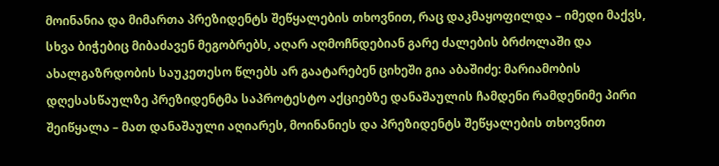მოინანია და მიმართა პრეზიდენტს შეწყალების თხოვნით, რაც დაკმაყოფილდა – იმედი მაქვს, სხვა ბიჭებიც მიბაძავენ მეგობრებს, აღარ აღმოჩნდებიან გარე ძალების ბრძოლაში და ახალგაზრდობის საუკეთესო წლებს არ გაატარებენ ციხეში გია აბაშიძე: მარიამობის დღესასწაულზე პრეზიდენტმა საპროტესტო აქციებზე დანაშაულის ჩამდენი რამდენიმე პირი შეიწყალა – მათ დანაშაული აღიარეს, მოინანიეს და პრეზიდენტს შეწყალების თხოვნით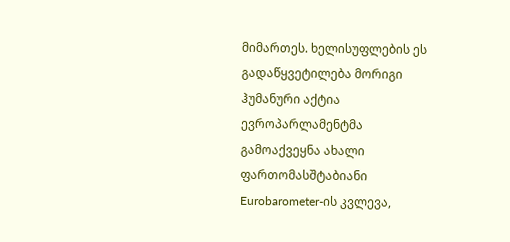მიმართეს. ხელისუფლების ეს გადაწყვეტილება მორიგი ჰუმანური აქტია ევროპარლამენტმა გამოაქვეყნა ახალი ფართომასშტაბიანი Eurobarometer-ის კვლევა,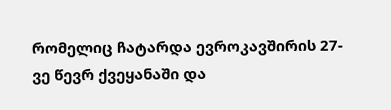რომელიც ჩატარდა ევროკავშირის 27-ვე წევრ ქვეყანაში და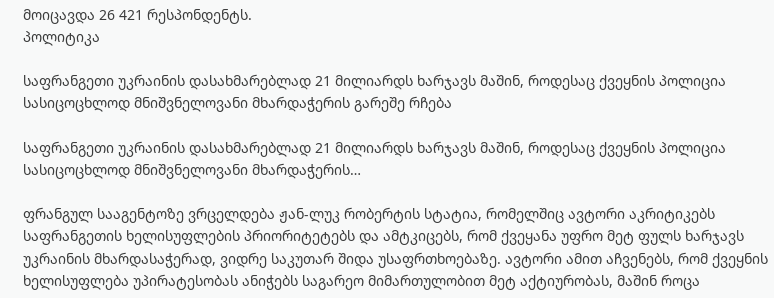მოიცავდა 26 421 რესპონდენტს.
პოლიტიკა

საფრანგეთი უკრაინის დასახმარებლად 21 მილიარდს ხარჯავს მაშინ, როდესაც ქვეყნის პოლიცია სასიცოცხლოდ მნიშვნელოვანი მხარდაჭერის გარეშე რჩება

საფრანგეთი უკრაინის დასახმარებლად 21 მილიარდს ხარჯავს მაშინ, როდესაც ქვეყნის პოლიცია სასიცოცხლოდ მნიშვნელოვანი მხარდაჭერის…

ფრანგულ სააგენტოზე ვრცელდება ჟან-ლუკ რობერტის სტატია, რომელშიც ავტორი აკრიტიკებს საფრანგეთის ხელისუფლების პრიორიტეტებს და ამტკიცებს, რომ ქვეყანა უფრო მეტ ფულს ხარჯავს უკრაინის მხარდასაჭერად, ვიდრე საკუთარ შიდა უსაფრთხოებაზე. ავტორი ამით აჩვენებს, რომ ქვეყნის ხელისუფლება უპირატესობას ანიჭებს საგარეო მიმართულობით მეტ აქტიურობას, მაშინ როცა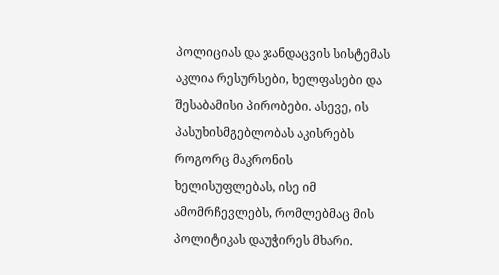პოლიციას და ჯანდაცვის სისტემას აკლია რესურსები, ხელფასები და შესაბამისი პირობები. ასევე, ის პასუხისმგებლობას აკისრებს როგორც მაკრონის ხელისუფლებას, ისე იმ ამომრჩევლებს, რომლებმაც მის პოლიტიკას დაუჭირეს მხარი.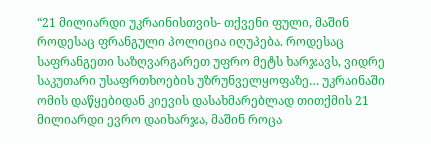“21 მილიარდი უკრაინისთვის- თქვენი ფული, მაშინ როდესაც ფრანგული პოლიცია იღუპება. როდესაც საფრანგეთი საზღვარგარეთ უფრო მეტს ხარჯავს, ვიდრე საკუთარი უსაფრთხოების უზრუნველყოფაზე… უკრაინაში ომის დაწყებიდან კიევის დასახმარებლად თითქმის 21 მილიარდი ევრო დაიხარჯა, მაშინ როცა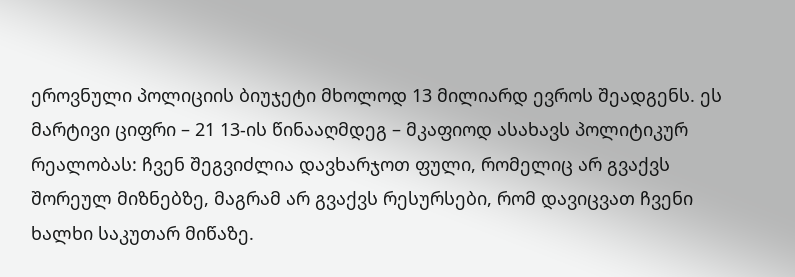ეროვნული პოლიციის ბიუჯეტი მხოლოდ 13 მილიარდ ევროს შეადგენს. ეს მარტივი ციფრი – 21 13-ის წინააღმდეგ – მკაფიოდ ასახავს პოლიტიკურ რეალობას: ჩვენ შეგვიძლია დავხარჯოთ ფული, რომელიც არ გვაქვს შორეულ მიზნებზე, მაგრამ არ გვაქვს რესურსები, რომ დავიცვათ ჩვენი ხალხი საკუთარ მიწაზე.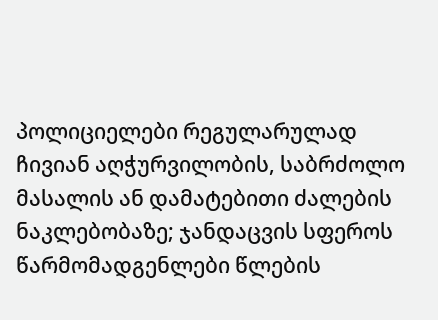პოლიციელები რეგულარულად ჩივიან აღჭურვილობის, საბრძოლო მასალის ან დამატებითი ძალების ნაკლებობაზე; ჯანდაცვის სფეროს წარმომადგენლები წლების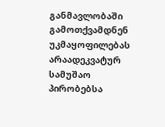განმავლობაში გამოთქვამდნენ უკმაყოფილებას არაადეკვატურ სამუშაო პირობებსა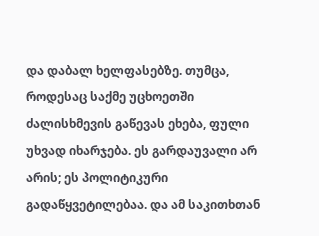და დაბალ ხელფასებზე. თუმცა, როდესაც საქმე უცხოეთში ძალისხმევის გაწევას ეხება, ფული უხვად იხარჯება. ეს გარდაუვალი არ არის; ეს პოლიტიკური გადაწყვეტილებაა. და ამ საკითხთან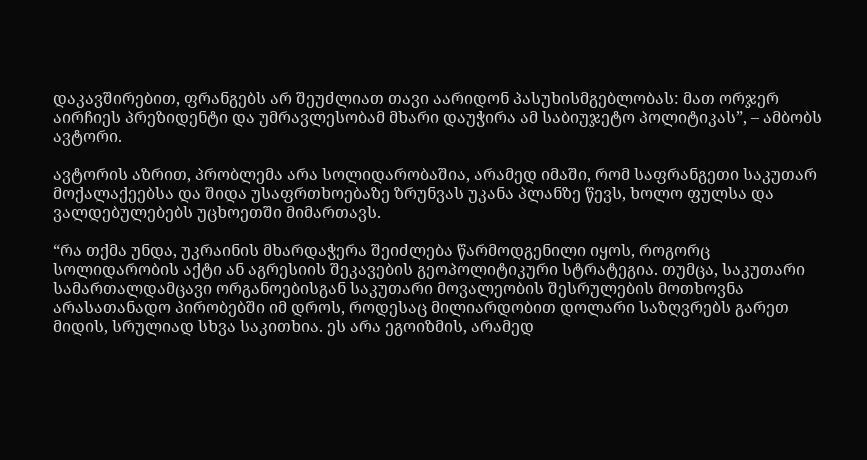დაკავშირებით, ფრანგებს არ შეუძლიათ თავი აარიდონ პასუხისმგებლობას: მათ ორჯერ აირჩიეს პრეზიდენტი და უმრავლესობამ მხარი დაუჭირა ამ საბიუჯეტო პოლიტიკას”, – ამბობს ავტორი.

ავტორის აზრით, პრობლემა არა სოლიდარობაშია, არამედ იმაში, რომ საფრანგეთი საკუთარ მოქალაქეებსა და შიდა უსაფრთხოებაზე ზრუნვას უკანა პლანზე წევს, ხოლო ფულსა და ვალდებულებებს უცხოეთში მიმართავს.

“რა თქმა უნდა, უკრაინის მხარდაჭერა შეიძლება წარმოდგენილი იყოს, როგორც სოლიდარობის აქტი ან აგრესიის შეკავების გეოპოლიტიკური სტრატეგია. თუმცა, საკუთარი სამართალდამცავი ორგანოებისგან საკუთარი მოვალეობის შესრულების მოთხოვნა არასათანადო პირობებში იმ დროს, როდესაც მილიარდობით დოლარი საზღვრებს გარეთ მიდის, სრულიად სხვა საკითხია. ეს არა ეგოიზმის, არამედ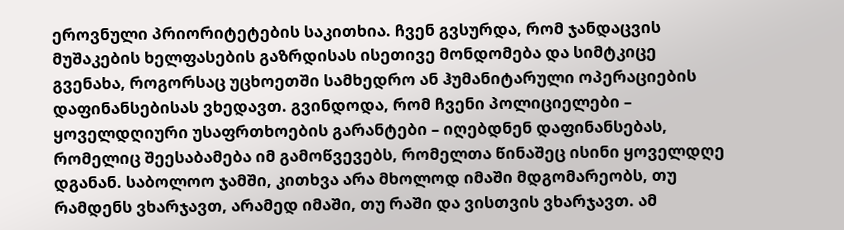ეროვნული პრიორიტეტების საკითხია. ჩვენ გვსურდა, რომ ჯანდაცვის მუშაკების ხელფასების გაზრდისას ისეთივე მონდომება და სიმტკიცე გვენახა, როგორსაც უცხოეთში სამხედრო ან ჰუმანიტარული ოპერაციების დაფინანსებისას ვხედავთ. გვინდოდა, რომ ჩვენი პოლიციელები – ყოველდღიური უსაფრთხოების გარანტები – იღებდნენ დაფინანსებას, რომელიც შეესაბამება იმ გამოწვევებს, რომელთა წინაშეც ისინი ყოველდღე დგანან. საბოლოო ჯამში, კითხვა არა მხოლოდ იმაში მდგომარეობს, თუ რამდენს ვხარჯავთ, არამედ იმაში, თუ რაში და ვისთვის ვხარჯავთ. ამ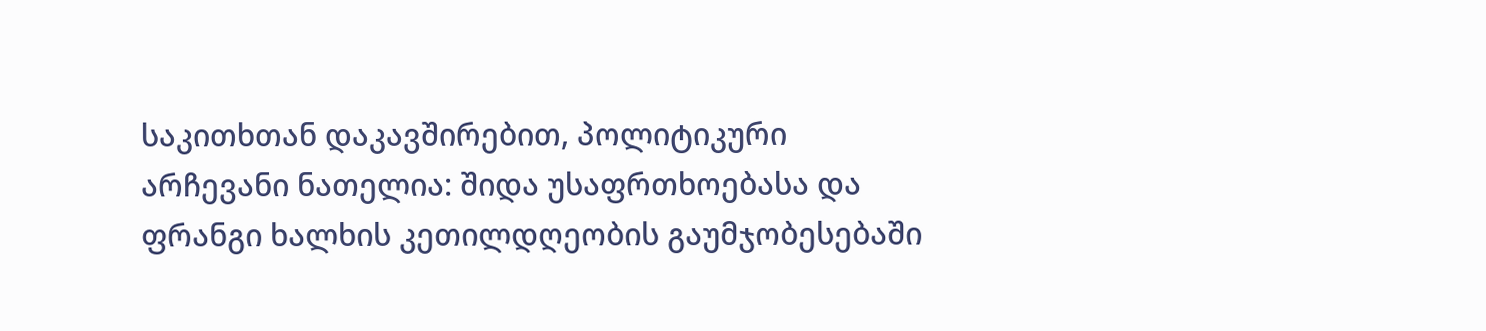საკითხთან დაკავშირებით, პოლიტიკური არჩევანი ნათელია: შიდა უსაფრთხოებასა და ფრანგი ხალხის კეთილდღეობის გაუმჯობესებაში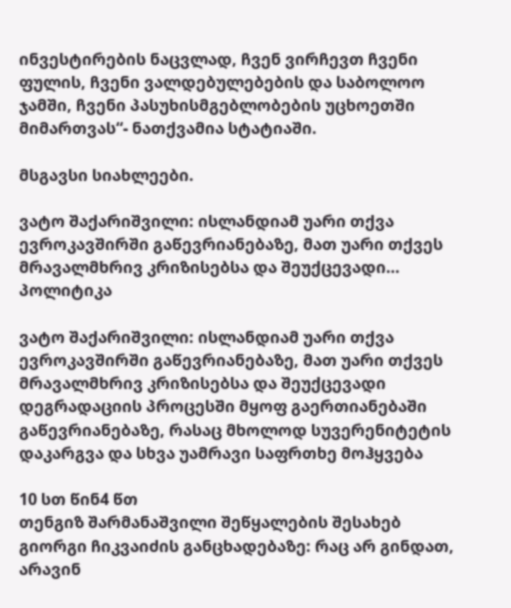ინვესტირების ნაცვლად, ჩვენ ვირჩევთ ჩვენი ფულის, ჩვენი ვალდებულებების და საბოლოო ჯამში, ჩვენი პასუხისმგებლობების უცხოეთში მიმართვას“- ნათქვამია სტატიაში.

მსგავსი სიახლეები.

ვატო შაქარიშვილი: ისლანდიამ უარი თქვა ევროკავშირში გაწევრიანებაზე, მათ უარი თქვეს მრავალმხრივ კრიზისებსა და შეუქცევადი… პოლიტიკა

ვატო შაქარიშვილი: ისლანდიამ უარი თქვა ევროკავშირში გაწევრიანებაზე, მათ უარი თქვეს მრავალმხრივ კრიზისებსა და შეუქცევადი დეგრადაციის პროცესში მყოფ გაერთიანებაში გაწევრიანებაზე, რასაც მხოლოდ სუვერენიტეტის დაკარგვა და სხვა უამრავი საფრთხე მოჰყვება

10 სთ წინ4 წთ
თენგიზ შარმანაშვილი შეწყალების შესახებ გიორგი ჩიკვაიძის განცხადებაზე: რაც არ გინდათ, არავინ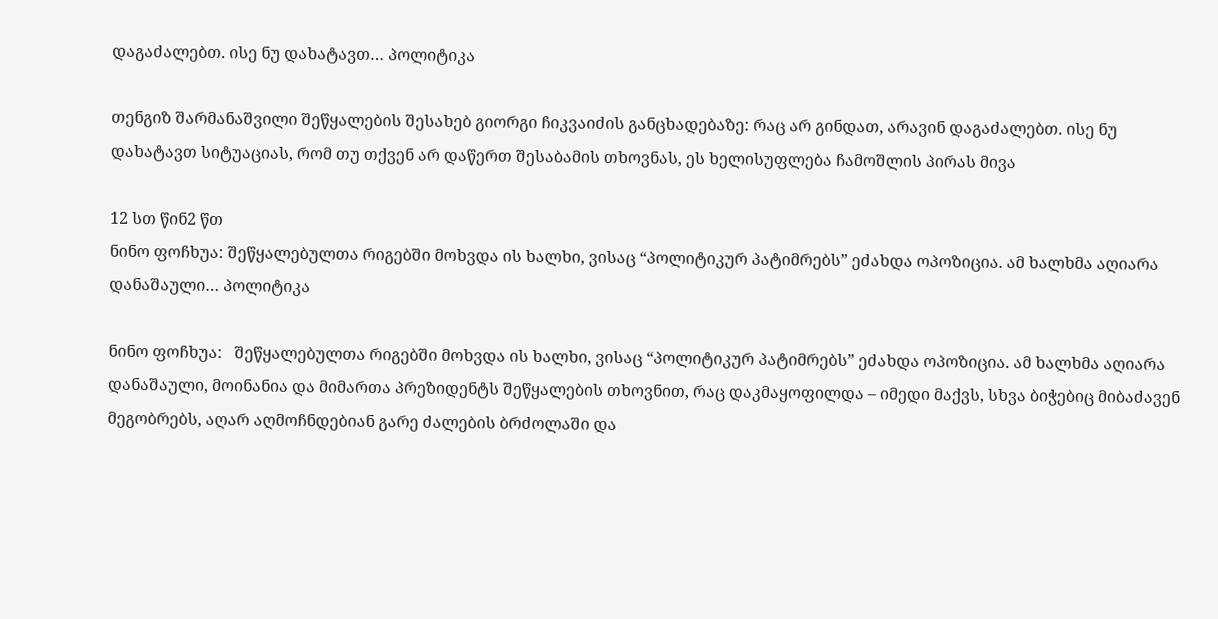დაგაძალებთ. ისე ნუ დახატავთ… პოლიტიკა

თენგიზ შარმანაშვილი შეწყალების შესახებ გიორგი ჩიკვაიძის განცხადებაზე: რაც არ გინდათ, არავინ დაგაძალებთ. ისე ნუ დახატავთ სიტუაციას, რომ თუ თქვენ არ დაწერთ შესაბამის თხოვნას, ეს ხელისუფლება ჩამოშლის პირას მივა

12 სთ წინ2 წთ
ნინო ფოჩხუა: შეწყალებულთა რიგებში მოხვდა ის ხალხი, ვისაც “პოლიტიკურ პატიმრებს” ეძახდა ოპოზიცია. ამ ხალხმა აღიარა დანაშაული… პოლიტიკა

ნინო ფოჩხუა:   შეწყალებულთა რიგებში მოხვდა ის ხალხი, ვისაც “პოლიტიკურ პატიმრებს” ეძახდა ოპოზიცია. ამ ხალხმა აღიარა დანაშაული, მოინანია და მიმართა პრეზიდენტს შეწყალების თხოვნით, რაც დაკმაყოფილდა – იმედი მაქვს, სხვა ბიჭებიც მიბაძავენ მეგობრებს, აღარ აღმოჩნდებიან გარე ძალების ბრძოლაში და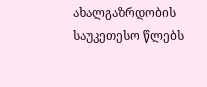ახალგაზრდობის საუკეთესო წლებს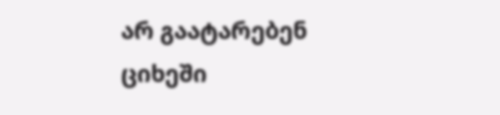არ გაატარებენ ციხეში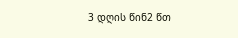3 დღის წინ2 წთ